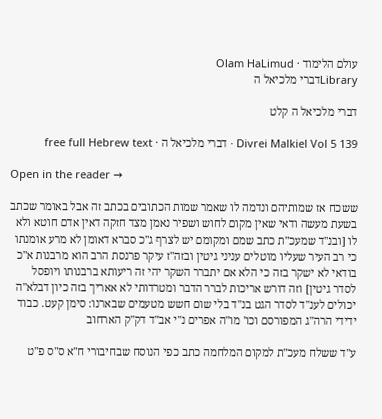עולם הלימוד · Olam HaLimud
Libraryדברי מלכיאל ה

דברי מלכיאל ה קלט

Divrei Malkiel Vol 5 139 · דברי מלכיאל ה · free full Hebrew text

Open in the reader →

ששכח אז שמותיהם ונדמה לו שאמר שמות הכתובים בכתב זה אבל באומר שכתב בשעת מעשה ודאי שאין מקום לחוש ושפיר נאמן מצד חזקה דאין אדם חוטא ולא לו [ובנ"ד שמעכ"ת כתב שמם ומקומם יש לצרף ג"כ סברא דאומן לא מרע אומנתו כי רב העיר שעליו מוטלים עניני גיטין ובזה"ז עיקר פרנסת הרב הוא מרבנות א"כ בודאי לא ישקר בזה כי הלא אם יתברר השקר יהי זה ריעותא ברבנותו ויופסל לסדר גיטין] וזה דורש אריכות לברר הדבר ומטרדותי לא אאריך בזה כיון דבלא"ה יכולים לענ"ד לסדר הגט בנ"ד בלי שום חשש מטעמים שבארנו: סימן קעט. כבוד ידידי הרה"ג המפורסם וכו' מו"ה אפרים נ"י אב"ד דק"ק הארחוב

ע"ד ששלח מעכ"ת למקום המלחמה כתב כפי הנוסח שבחיבורי ח"א ס"ס פ"ט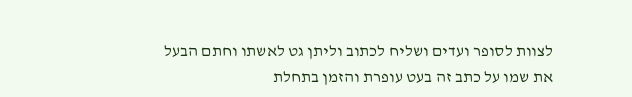לצוות לסופר ועדים ושליח לכתוב וליתן גט לאשתו וחתם הבעל את שמו על כתב זה בעט עופרת והזמן בתחלת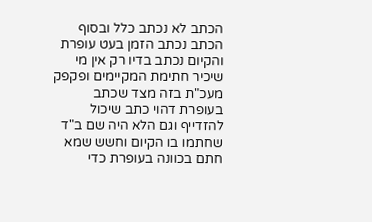הכתב לא נכתב כלל ובסוף הכתב נכתב הזמן בעט עופרת והקיום נכתב בדיו רק אין מי שיכיר חתימת המקיימים ופקפק מעכ"ת בזה מצד שכתב בעופרת דהוי כתב שיכול להזדייף וגם הלא היה שם ב"ד שחתמו בו הקיום וחשש שמא חתם בכוונה בעופרת כדי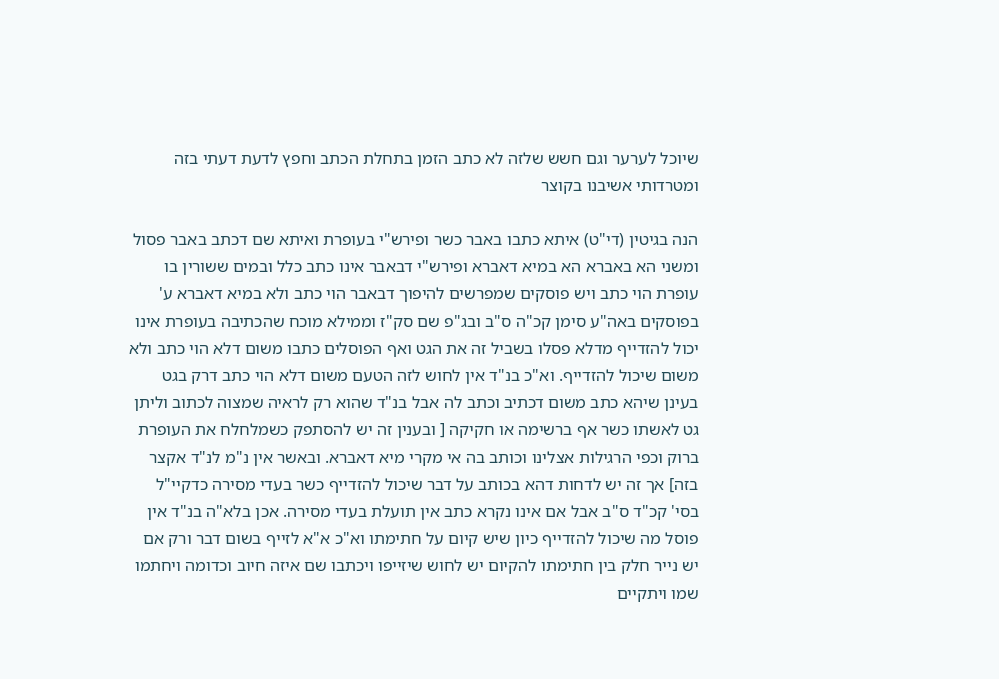שיוכל לערער וגם חשש שלזה לא כתב הזמן בתחלת הכתב וחפץ לדעת דעתי בזה ומטרדותי אשיבנו בקוצר

הנה בגיטין (די"ט) איתא כתבו באבר כשר ופירש"י בעופרת ואיתא שם דכתב באבר פסול ומשני הא באברא הא במיא דאברא ופירש"י דבאבר אינו כתב כלל ובמים ששורין בו עופרת הוי כתב ויש פוסקים שמפרשים להיפוך דבאבר הוי כתב ולא במיא דאברא ע' בפוסקים באה"ע סימן קכ"ה ס"ב ובג"פ שם סק"ז וממילא מוכח שהכתיבה בעופרת אינו יכול להזדייף מדלא פסלו בשביל זה את הגט ואף הפוסלים כתבו משום דלא הוי כתב ולא משום שיכול להזדייף. וא"כ בנ"ד אין לחוש לזה הטעם משום דלא הוי כתב דרק בגט בעינן שיהא כתב משום דכתיב וכתב לה אבל בנ"ד שהוא רק לראיה שמצוה לכתוב וליתן גט לאשתו כשר אף ברשימה או חקיקה [ ובענין זה יש להסתפק כשמלחלח את העופרת ברוק וכפי הרגילות אצלינו וכותב בה אי מקרי מיא דאברא. ובאשר אין נ"מ לנ"ד אקצר בזה] אך זה יש לדחות דהא בכותב על דבר שיכול להזדייף כשר בעדי מסירה כדקיי"ל בסי' קכ"ד ס"ב אבל אם אינו נקרא כתב אין תועלת בעדי מסירה. אכן בלא"ה בנ"ד אין פוסל מה שיכול להזדייף כיון שיש קיום על חתימתו וא"כ א"א לזייף בשום דבר ורק אם יש נייר חלק בין חתימתו להקיום יש לחוש שיזייפו ויכתבו שם איזה חיוב וכדומה ויחתמו שמו ויתקיים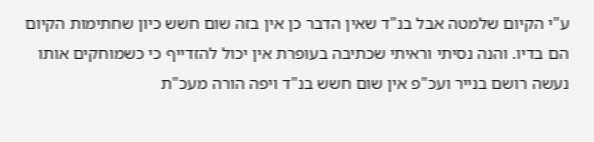ע"י הקיום שלמטה אבל בנ"ד שאין הדבר כן אין בזה שום חשש כיון שחתימות הקיום הם בדיו. והנה נסיתי וראיתי שכתיבה בעופרת אין יכול להזדייף כי כשמוחקים אותו נעשה רושם בנייר ועכ"פ אין שום חשש בנ"ד ויפה הורה מעכ"ת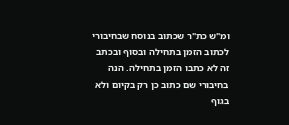ומ"ש כת"ר שכתוב בנוסח שבחיבורי לכתוב הזמן בתחילה ובסוף ובכתב זה לא כתבו הזמן בתחילה. הנה בחיבורי שם כתוב כן רק בקיום ולא בגוף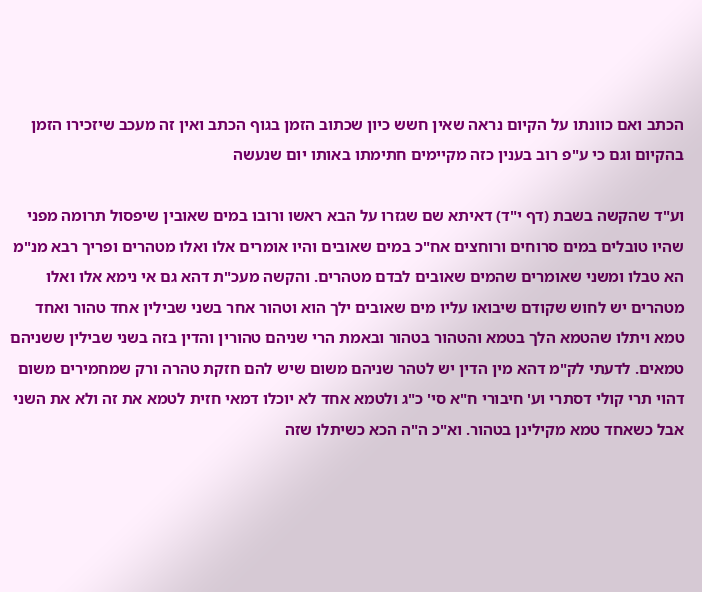הכתב ואם כוונתו על הקיום נראה שאין חשש כיון שכתוב הזמן בגוף הכתב ואין זה מעכב שיזכירו הזמן בהקיום וגם כי ע"פ רוב בענין כזה מקיימים חתימתו באותו יום שנעשה

וע"ד שהקשה בשבת (דף י"ד) דאיתא שם שגזרו על הבא ראשו ורובו במים שאובין שיפסול תרומה מפני שהיו טובלים במים סרוחים ורוחצים אח"כ במים שאובים והיו אומרים אלו ואלו מטהרים ופריך רבא מנ"מ הא טבלו ומשני שאומרים שהמים שאובים לבדם מטהרים. והקשה מעכ"ת דהא גם אי נימא אלו ואלו מטהרים יש לחוש שקודם שיבואו עליו מים שאובים ילך הוא וטהור אחר בשני שבילין אחד טהור ואחד טמא ויתלו שהטמא הלך בטמא והטהור בטהור ובאמת הרי שניהם טהורין והדין בזה בשני שבילין ששניהם טמאים. לדעתי לק"מ דהא מין הדין יש לטהר שניהם משום שיש להם חזקת טהרה ורק שמחמירים משום דהוי תרי קולי דסתרי וע' חיבורי ח"א סי' כ"ג ולטמא אחד לא יוכלו דמאי חזית לטמא את זה ולא את השני אבל כשאחד טמא מקילינן בטהור. וא"כ ה"ה הכא כשיתלו שזה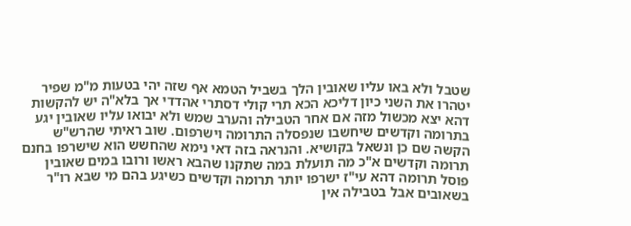שטבל ולא באו עליו שאובין הלך בשביל הטמא אף שזה יהי בטעות מ"מ שפיר יטהרו את השני כיון דליכא הכא תרי קולי דסתרי אהדדי אך בלא"ה יש להקשות דהא יצא מכשול מזה אם אחר הטבילה והערב שמש ולא יבואו עליו שאובין יגע בתרומה וקדשים שיחשבו שנפסלה התרומה וישרפום. שוב ראיתי שהרש"ש הקשה שם כן ונשאל בקושיא. והנראה בזה דאי נימא שהחשש הוא שישרפו בחנם תרומה וקדשים א"כ מה תועלת במה שתקנו שהבא ראשו ורובו במים שאובין פוסל תרומה דהא עי"ז ישרפו יותר תרומה וקדשים כשיגע בהם מי שבא רו"ר בשאובים אבל בטבילה אין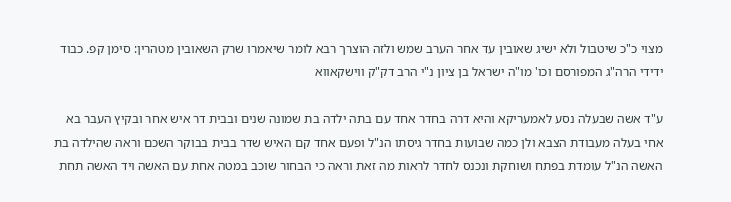מצוי כ"כ שיטבול ולא ישיג שאובין עד אחר הערב שמש ולזה הוצרך רבא לומר שיאמרו שרק השאובין מטהרין: סימן קפ. כבוד ידידי הרה"ג המפורסם וכו' מו"ה ישראל בן ציון נ"י הרב דק"ק ווישקאווא

ע"ד אשה שבעלה נסע לאמעריקא והיא דרה בחדר אחד עם בתה ילדה בת שמונה שנים ובבית דר איש אחר ובקיץ העבר בא אחי בעלה מעבודת הצבא ולן כמה שבועות בחדר גיסתו הנ"ל ופעם אחד קם האיש שדר בבית בבוקר השכם וראה שהילדה בת האשה הנ"ל עומדת בפתח ושוחקת ונכנס לחדר לראות מה זאת וראה כי הבחור שוכב במטה אחת עם האשה ויד האשה תחת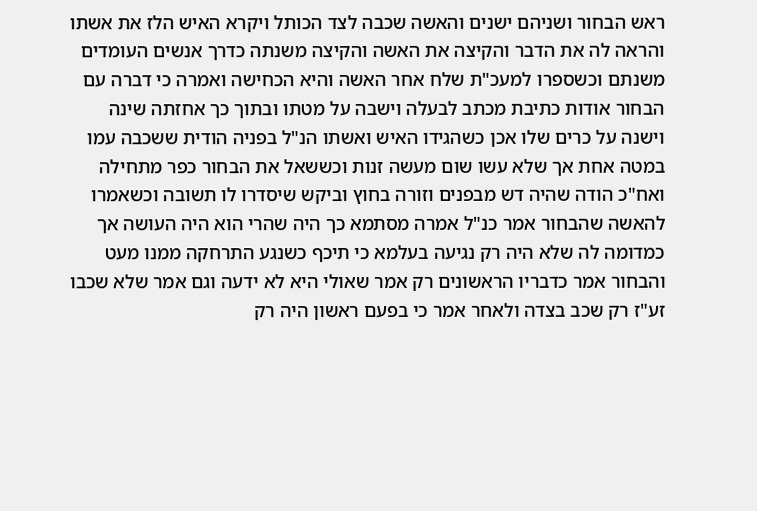ראש הבחור ושניהם ישנים והאשה שכבה לצד הכותל ויקרא האיש הלז את אשתו והראה לה את הדבר והקיצה את האשה והקיצה משנתה כדרך אנשים העומדים משנתם וכשספרו למעכ"ת שלח אחר האשה והיא הכחישה ואמרה כי דברה עם הבחור אודות כתיבת מכתב לבעלה וישבה על מטתו ובתוך כך אחזתה שינה וישנה על כרים שלו אכן כשהגידו האיש ואשתו הנ"ל בפניה הודית ששכבה עמו במטה אחת אך שלא עשו שום מעשה זנות וכששאל את הבחור כפר מתחילה ואח"כ הודה שהיה דש מבפנים וזורה בחוץ וביקש שיסדרו לו תשובה וכשאמרו להאשה שהבחור אמר כנ"ל אמרה מסתמא כך היה שהרי הוא היה העושה אך כמדומה לה שלא היה רק נגיעה בעלמא כי תיכף כשנגע התרחקה ממנו מעט והבחור אמר כדבריו הראשונים רק אמר שאולי היא לא ידעה וגם אמר שלא שכבו זע"ז רק שכב בצדה ולאחר אמר כי בפעם ראשון היה רק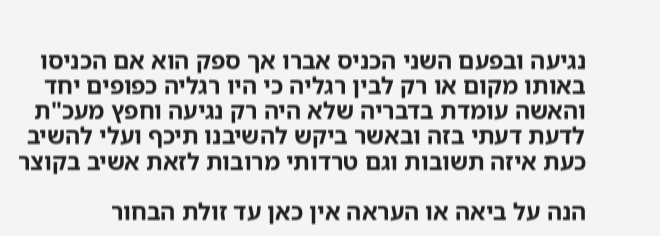נגיעה ובפעם השני הכניס אברו אך ספק הוא אם הכניסו באותו מקום או רק לבין רגליה כי היו רגליה כפופים יחד והאשה עומדת בדבריה שלא היה רק נגיעה וחפץ מעכ"ת לדעת דעתי בזה ובאשר ביקש להשיבנו תיכף ועלי להשיב כעת איזה תשובות וגם טרדותי מרובות לזאת אשיב בקוצר

הנה על ביאה או העראה אין כאן עד זולת הבחור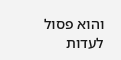והוא פסול לעדות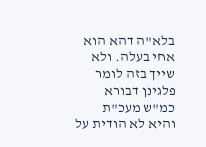בלא"ה דהא הוא אחי בעלה. ולא שייך בזה לומר פלגינן דבורא כמ"ש מעכ"ת והיא לא הודית על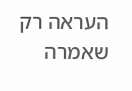העראה רק שאמרה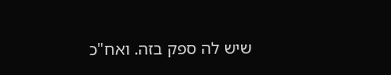שיש לה ספק בזה. ואח"כ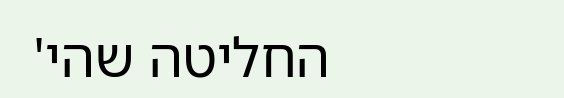החליטה שהי'